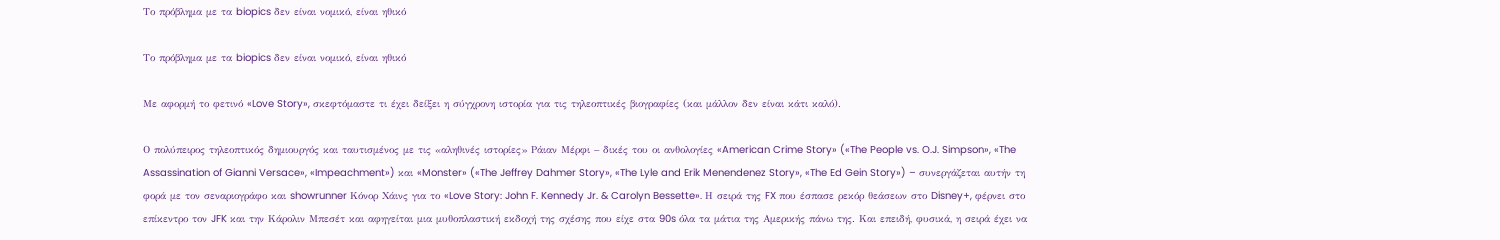Το πρόβλημα με τα biopics δεν είναι νομικό, είναι ηθικό

Το πρόβλημα με τα biopics δεν είναι νομικό, είναι ηθικό

Με αφορμή το φετινό «Love Story», σκεφτόμαστε τι έχει δείξει η σύγχρονη ιστορία για τις τηλεοπτικές βιογραφίες (και μάλλον δεν είναι κάτι καλό).

Ο πολύπειρος τηλεοπτικός δημιουργός και ταυτισμένος με τις «αληθινές ιστορίες» Ράιαν Μέρφι – δικές του οι ανθολογίες «American Crime Story» («The People vs. O.J. Simpson», «The Assassination of Gianni Versace», «Impeachment») και «Monster» («The Jeffrey Dahmer Story», «The Lyle and Erik Menendenez Story», «The Ed Gein Story») – συνεργάζεται αυτήν τη φορά με τον σεναριογράφο και showrunner Κόνορ Χάινς για το «Love Story: John F. Kennedy Jr. & Carolyn Bessette». Η σειρά της FX που έσπασε ρεκόρ θεάσεων στο Disney+, φέρνει στο επίκεντρο τον JFK και την Κάρολιν Μπεσέτ και αφηγείται μια μυθοπλαστική εκδοχή της σχέσης που είχε στα 90s όλα τα μάτια της Αμερικής πάνω της. Και επειδή, φυσικά, η σειρά έχει να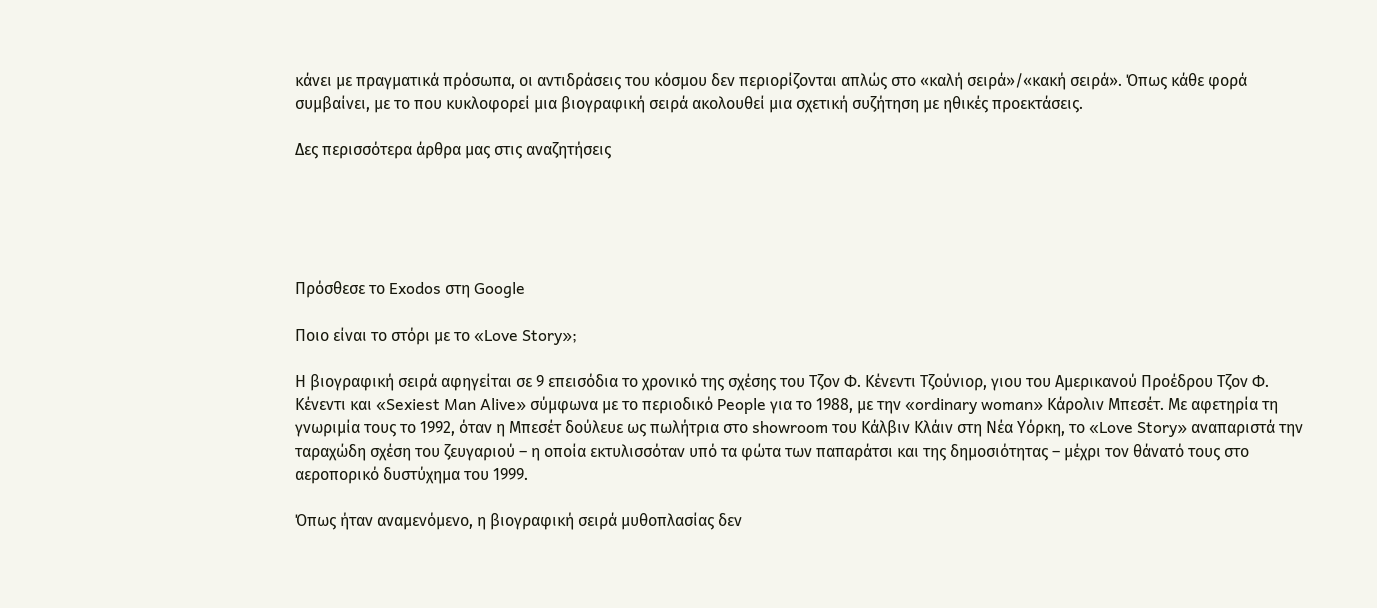κάνει με πραγματικά πρόσωπα, οι αντιδράσεις του κόσμου δεν περιορίζονται απλώς στο «καλή σειρά»/«κακή σειρά». Όπως κάθε φορά συμβαίνει, με το που κυκλοφορεί μια βιογραφική σειρά ακολουθεί μια σχετική συζήτηση με ηθικές προεκτάσεις.

Δες περισσότερα άρθρα μας στις αναζητήσεις





Πρόσθεσε το Exodos στη Google

Ποιο είναι το στόρι με το «Love Story»;

Η βιογραφική σειρά αφηγείται σε 9 επεισόδια το χρονικό της σχέσης του Τζον Φ. Κένεντι Τζούνιορ, γιου του Αμερικανού Προέδρου Τζον Φ. Κένεντι και «Sexiest Man Alive» σύμφωνα με το περιοδικό People για το 1988, με την «ordinary woman» Κάρολιν Μπεσέτ. Με αφετηρία τη γνωριμία τους το 1992, όταν η Μπεσέτ δούλευε ως πωλήτρια στο showroom του Κάλβιν Κλάιν στη Νέα Υόρκη, το «Love Story» αναπαριστά την ταραχώδη σχέση του ζευγαριού – η οποία εκτυλισσόταν υπό τα φώτα των παπαράτσι και της δημοσιότητας – μέχρι τον θάνατό τους στο αεροπορικό δυστύχημα του 1999.

Όπως ήταν αναμενόμενο, η βιογραφική σειρά μυθοπλασίας δεν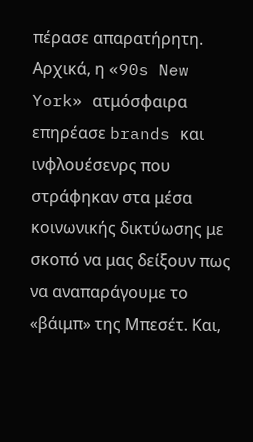πέρασε απαρατήρητη. Αρχικά, η «90s New York» ατμόσφαιρα επηρέασε brands και ινφλουέσενρς που στράφηκαν στα μέσα κοινωνικής δικτύωσης με σκοπό να μας δείξουν πως να αναπαράγουμε το «βάιμπ» της Μπεσέτ. Και,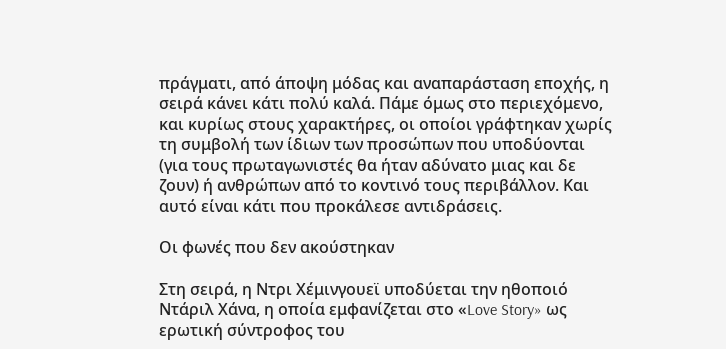πράγματι, από άποψη μόδας και αναπαράσταση εποχής, η σειρά κάνει κάτι πολύ καλά. Πάμε όμως στο περιεχόμενο, και κυρίως στους χαρακτήρες, οι οποίοι γράφτηκαν χωρίς τη συμβολή των ίδιων των προσώπων που υποδύονται (για τους πρωταγωνιστές θα ήταν αδύνατο μιας και δε ζουν) ή ανθρώπων από το κοντινό τους περιβάλλον. Και αυτό είναι κάτι που προκάλεσε αντιδράσεις.

Οι φωνές που δεν ακούστηκαν

Στη σειρά, η Ντρι Χέμινγουεϊ υποδύεται την ηθοποιό Ντάριλ Χάνα, η οποία εμφανίζεται στo «Love Story» ως ερωτική σύντροφος του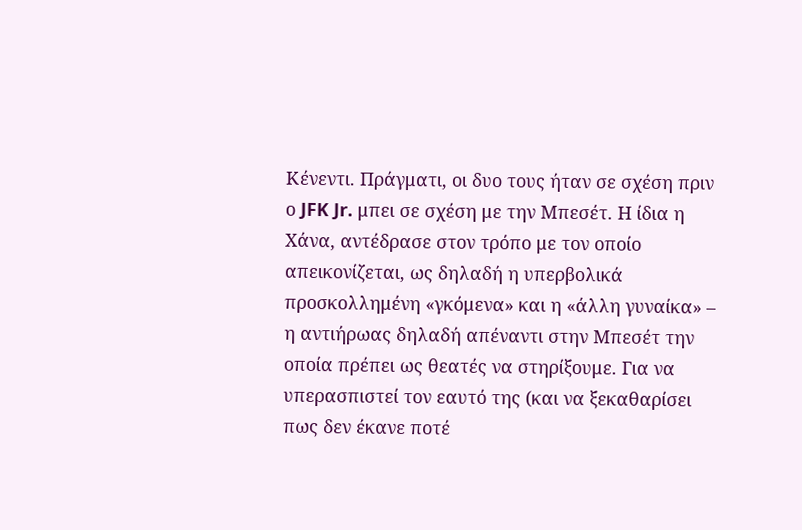Κένεντι. Πράγματι, οι δυο τους ήταν σε σχέση πριν ο JFK Jr. μπει σε σχέση με την Μπεσέτ. Η ίδια η Χάνα, αντέδρασε στον τρόπο με τον οποίο απεικονίζεται, ως δηλαδή η υπερβολικά προσκολλημένη «γκόμενα» και η «άλλη γυναίκα» – η αντιήρωας δηλαδή απέναντι στην Μπεσέτ την οποία πρέπει ως θεατές να στηρίξουμε. Για να υπερασπιστεί τον εαυτό της (και να ξεκαθαρίσει πως δεν έκανε ποτέ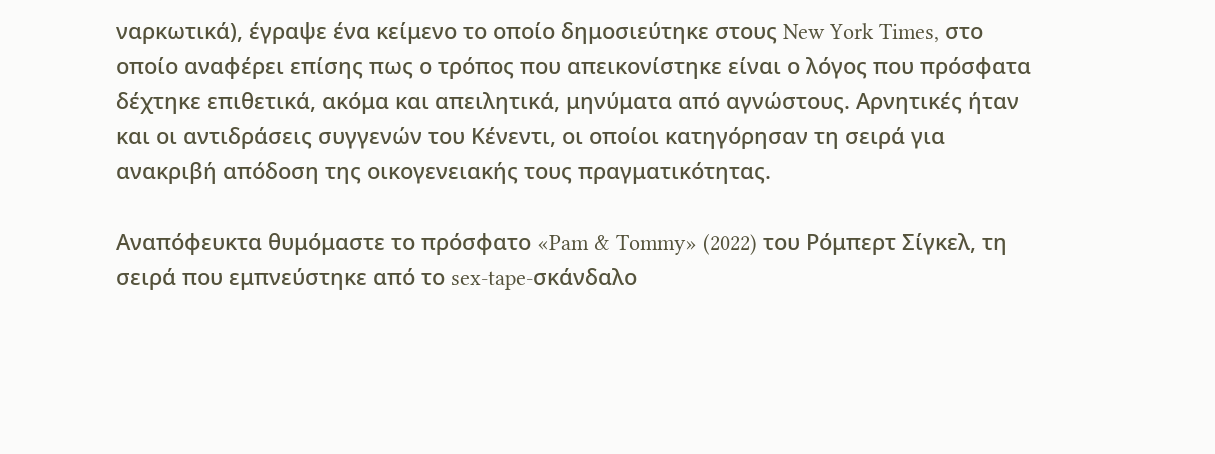ναρκωτικά), έγραψε ένα κείμενο το οποίο δημοσιεύτηκε στους New York Times, στο οποίο αναφέρει επίσης πως ο τρόπος που απεικονίστηκε είναι ο λόγος που πρόσφατα δέχτηκε επιθετικά, ακόμα και απειλητικά, μηνύματα από αγνώστους. Αρνητικές ήταν και οι αντιδράσεις συγγενών του Κένεντι, οι οποίοι κατηγόρησαν τη σειρά για ανακριβή απόδοση της οικογενειακής τους πραγματικότητας.

Αναπόφευκτα θυμόμαστε το πρόσφατο «Pam & Tommy» (2022) του Ρόμπερτ Σίγκελ, τη σειρά που εμπνεύστηκε από το sex-tape-σκάνδαλο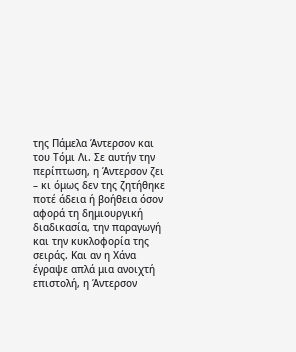της Πάμελα Άντερσον και του Τόμι Λι. Σε αυτήν την περίπτωση, η Άντερσον ζει – κι όμως δεν της ζητήθηκε ποτέ άδεια ή βοήθεια όσον αφορά τη δημιουργική διαδικασία, την παραγωγή και την κυκλοφορία της σειράς. Και αν η Χάνα έγραψε απλά μια ανοιχτή επιστολή, η Άντερσον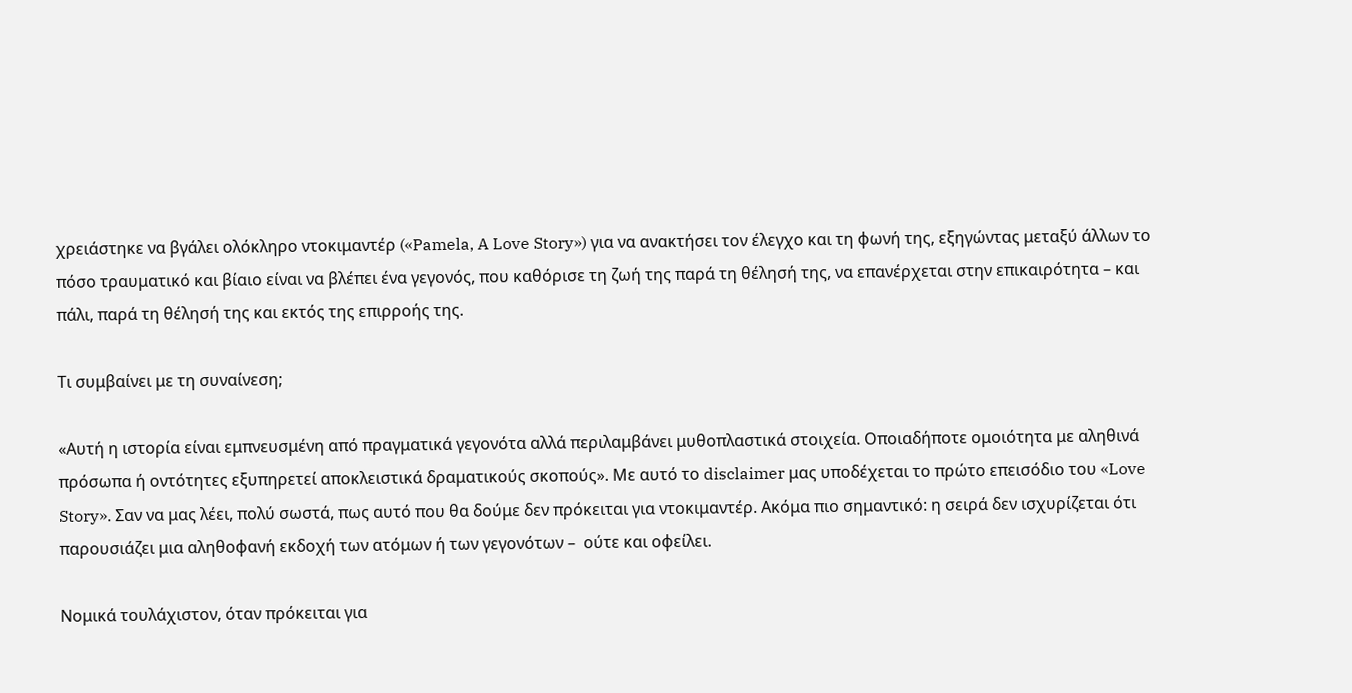χρειάστηκε να βγάλει ολόκληρο ντοκιμαντέρ («Pamela, A Love Story») για να ανακτήσει τον έλεγχο και τη φωνή της, εξηγώντας μεταξύ άλλων το πόσο τραυματικό και βίαιο είναι να βλέπει ένα γεγονός, που καθόρισε τη ζωή της παρά τη θέλησή της, να επανέρχεται στην επικαιρότητα – και πάλι, παρά τη θέλησή της και εκτός της επιρροής της.

Τι συμβαίνει με τη συναίνεση;

«Αυτή η ιστορία είναι εμπνευσμένη από πραγματικά γεγονότα αλλά περιλαμβάνει μυθοπλαστικά στοιχεία. Οποιαδήποτε ομοιότητα με αληθινά πρόσωπα ή οντότητες εξυπηρετεί αποκλειστικά δραματικούς σκοπούς». Με αυτό το disclaimer μας υποδέχεται το πρώτο επεισόδιο του «Love Story». Σαν να μας λέει, πολύ σωστά, πως αυτό που θα δούμε δεν πρόκειται για ντοκιμαντέρ. Ακόμα πιο σημαντικό: η σειρά δεν ισχυρίζεται ότι παρουσιάζει μια αληθοφανή εκδοχή των ατόμων ή των γεγονότων –  ούτε και οφείλει.

Νομικά τουλάχιστον, όταν πρόκειται για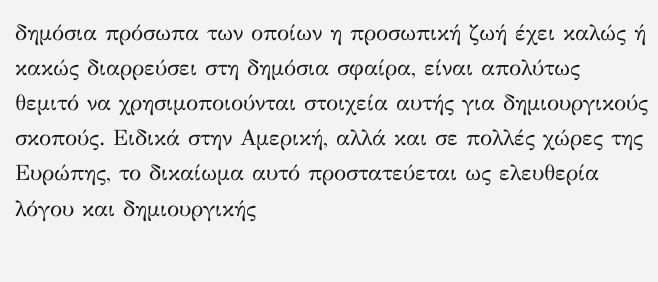δημόσια πρόσωπα των οποίων η προσωπική ζωή έχει καλώς ή κακώς διαρρεύσει στη δημόσια σφαίρα, είναι απολύτως θεμιτό να χρησιμοποιούνται στοιχεία αυτής για δημιουργικούς σκοπούς. Ειδικά στην Αμερική, αλλά και σε πολλές χώρες της Ευρώπης, το δικαίωμα αυτό προστατεύεται ως ελευθερία λόγου και δημιουργικής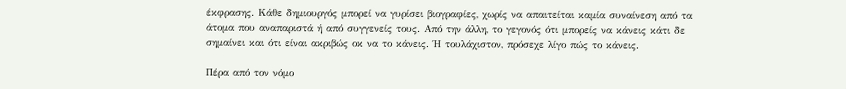έκφρασης. Κάθε δημιουργός μπορεί να γυρίσει βιογραφίες, χωρίς να απαιτείται καμία συναίνεση από τα άτομα που αναπαριστά ή από συγγενείς τους. Από την άλλη, το γεγονός ότι μπορείς να κάνεις κάτι δε σημαίνει και ότι είναι ακριβώς οκ να το κάνεις. Ή τουλάχιστον, πρόσεχε λίγο πώς το κάνεις.

Πέρα από τον νόμο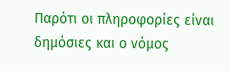Παρότι οι πληροφορίες είναι δημόσιες και ο νόμος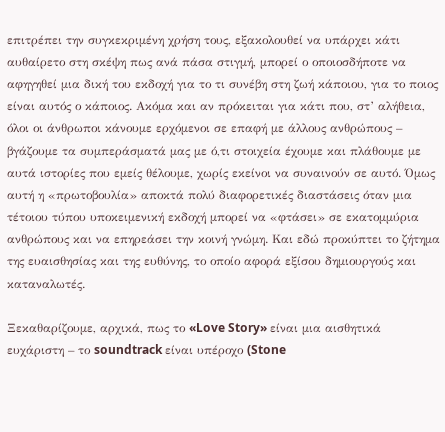επιτρέπει την συγκεκριμένη χρήση τους, εξακολουθεί να υπάρχει κάτι αυθαίρετο στη σκέψη πως ανά πάσα στιγμή, μπορεί ο οποιοσδήποτε να αφηγηθεί μια δική του εκδοχή για το τι συνέβη στη ζωή κάποιου, για το ποιος είναι αυτός ο κάποιος. Ακόμα και αν πρόκειται για κάτι που, στ’ αλήθεια, όλοι οι άνθρωποι κάνουμε ερχόμενοι σε επαφή με άλλους ανθρώπους – βγάζουμε τα συμπεράσματά μας με ό,τι στοιχεία έχουμε και πλάθουμε με αυτά ιστορίες που εμείς θέλουμε, χωρίς εκείνοι να συναινούν σε αυτό. Όμως αυτή η «πρωτοβουλία» αποκτά πολύ διαφορετικές διαστάσεις όταν μια τέτοιου τύπου υποκειμενική εκδοχή μπορεί να «φτάσει» σε εκατομμύρια ανθρώπους και να επηρεάσει την κοινή γνώμη. Και εδώ προκύπτει το ζήτημα της ευαισθησίας και της ευθύνης, το οποίο αφορά εξίσου δημιουργούς και καταναλωτές.

Ξεκαθαρίζουμε, αρχικά, πως το «Love Story» είναι μια αισθητικά ευχάριστη – το soundtrack είναι υπέροχο (Stone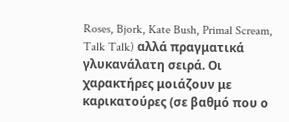Roses, Bjork, Kate Bush, Primal Scream, Talk Talk) αλλά πραγματικά γλυκανάλατη σειρά. Οι χαρακτήρες μοιάζουν με καρικατούρες (σε βαθμό που ο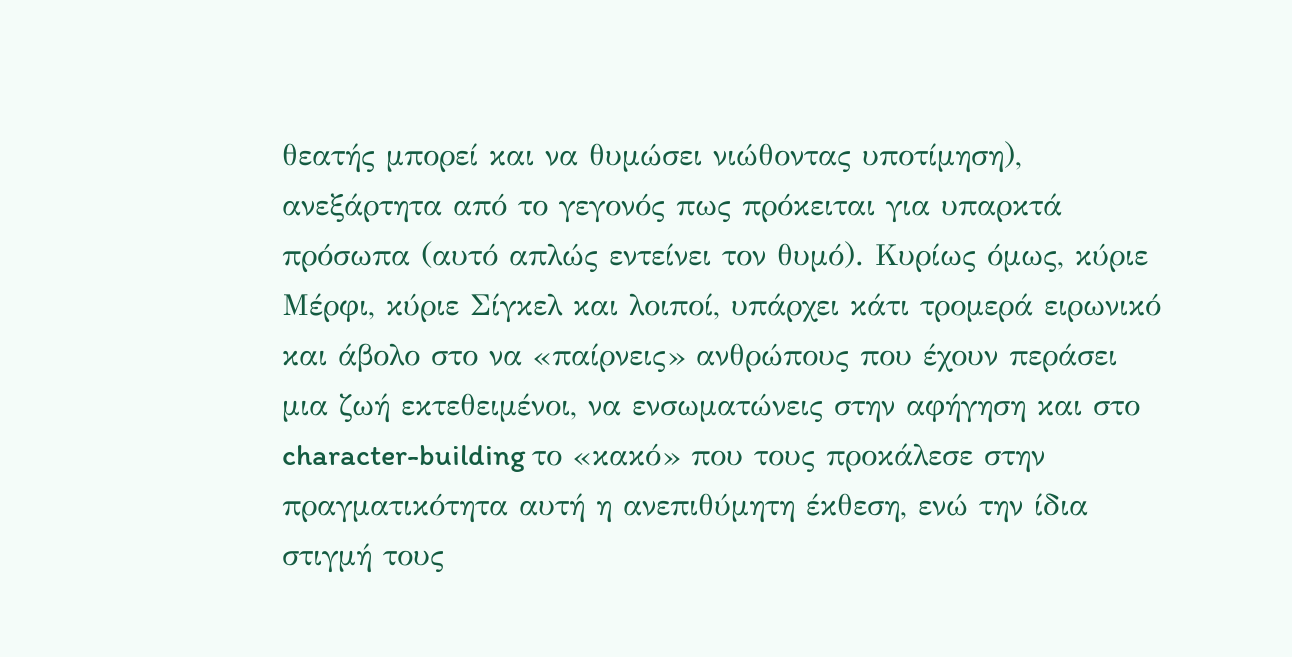θεατής μπορεί και να θυμώσει νιώθοντας υποτίμηση), ανεξάρτητα από το γεγονός πως πρόκειται για υπαρκτά πρόσωπα (αυτό απλώς εντείνει τον θυμό). Κυρίως όμως, κύριε Μέρφι, κύριε Σίγκελ και λοιποί, υπάρχει κάτι τρομερά ειρωνικό και άβολο στο να «παίρνεις» ανθρώπους που έχουν περάσει μια ζωή εκτεθειμένοι, να ενσωματώνεις στην αφήγηση και στο character-building το «κακό» που τους προκάλεσε στην πραγματικότητα αυτή η ανεπιθύμητη έκθεση, ενώ την ίδια στιγμή τους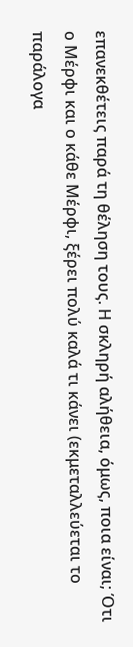επανεκθέτεις παρά τη θέληση τους. Η σκληρή αλήθεια, όμως, ποια είναι; Ότι ο Μέρφι και ο κάθε Μέρφι, ξέρει πολύ καλά τι κάνει (εκμεταλλεύεται τo παράλογα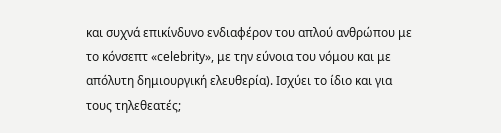και συχνά επικίνδυνο ενδιαφέρον του απλού ανθρώπου με το κόνσεπτ «celebrity», με την εύνοια του νόμου και με απόλυτη δημιουργική ελευθερία). Ισχύει το ίδιο και για τους τηλεθεατές;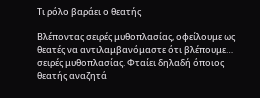Τι ρόλο βαράει ο θεατής

Βλέποντας σειρές μυθοπλασίας, οφείλουμε ως θεατές να αντιλαμβανόμαστε ότι βλέπουμε… σειρές μυθοπλασίας. Φταίει δηλαδή όποιος θεατής αναζητά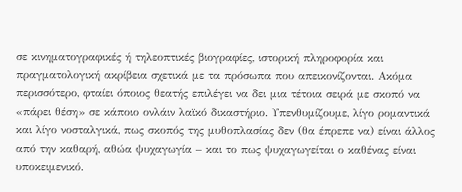σε κινηματογραφικές ή τηλεοπτικές βιογραφίες, ιστορική πληροφορία και πραγματολογική ακρίβεια σχετικά με τα πρόσωπα που απεικονίζονται. Ακόμα περισσότερο, φταίει όποιος θεατής επιλέγει να δει μια τέτοια σειρά με σκοπό να «πάρει θέση» σε κάποιο ονλάιν λαϊκό δικαστήριο. Υπενθυμίζουμε, λίγο ρομαντικά και λίγο νοσταλγικά, πως σκοπός της μυθοπλασίας δεν (θα έπρεπε να) είναι άλλος από την καθαρή, αθώα ψυχαγωγία – και το πως ψυχαγωγείται ο καθένας είναι υποκειμενικό.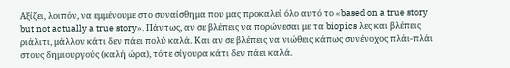Αξίζει, λοιπόν, να εμμένουμε στο συναίσθημα που μας προκαλεί όλο αυτό το «based on a true story but not actually a true story». Πάντως, αν σε βλέπεις να πορώνεσαι με τα biopics λες και βλέπεις ριάλιτι, μάλλον κάτι δεν πάει πολύ καλά. Και αν σε βλέπεις να νιώθεις κάπως συνένοχος πλάι-πλάι στους δημιουργούς (καλή ώρα), τότε σίγουρα κάτι δεν πάει καλά.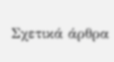Σχετικά άρθρα